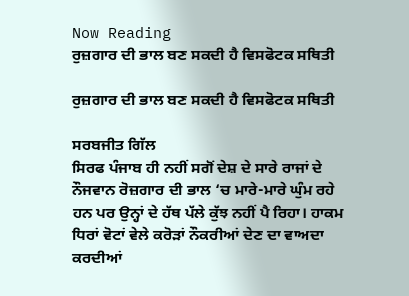Now Reading
ਰੁਜ਼ਗਾਰ ਦੀ ਭਾਲ ਬਣ ਸਕਦੀ ਹੈ ਵਿਸਫੋਟਕ ਸਥਿਤੀ

ਰੁਜ਼ਗਾਰ ਦੀ ਭਾਲ ਬਣ ਸਕਦੀ ਹੈ ਵਿਸਫੋਟਕ ਸਥਿਤੀ

ਸਰਬਜੀਤ ਗਿੱਲ
ਸਿਰਫ ਪੰਜਾਬ ਹੀ ਨਹੀਂ ਸਗੋਂ ਦੇਸ਼ ਦੇ ਸਾਰੇ ਰਾਜਾਂ ਦੇ ਨੌਜਵਾਨ ਰੋਜ਼ਗਾਰ ਦੀ ਭਾਲ ‘ਚ ਮਾਰੇ-ਮਾਰੇ ਘੁੰਮ ਰਹੇ ਹਨ ਪਰ ਉਨ੍ਹਾਂ ਦੇ ਹੱਥ ਪੱਲੇ ਕੁੱਝ ਨਹੀਂ ਪੈ ਰਿਹਾ। ਹਾਕਮ ਧਿਰਾਂ ਵੋਟਾਂ ਵੇਲੇ ਕਰੋੜਾਂ ਨੌਕਰੀਆਂ ਦੇਣ ਦਾ ਵਾਅਦਾ ਕਰਦੀਆਂ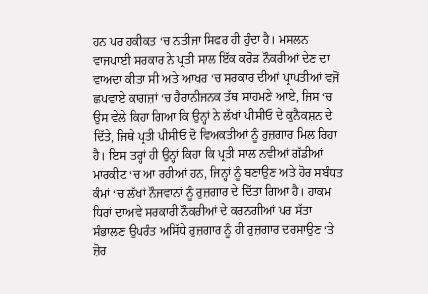ਹਨ ਪਰ ਹਕੀਕਤ ‘ਚ ਨਤੀਜਾ ਸਿਫਰ ਹੀ ਹੁੰਦਾ ਹੈ। ਮਸਲਨ ਵਾਜਪਾਈ ਸਰਕਾਰ ਨੇ ਪ੍ਰਤੀ ਸਾਲ ਇੱਕ ਕਰੋੜ ਨੌਕਰੀਆਂ ਦੇਣ ਦਾ ਵਾਅਦਾ ਕੀਤਾ ਸੀ ਅਤੇ ਆਖਰ ‘ਚ ਸਰਕਾਰ ਦੀਆਂ ਪ੍ਰਾਪਤੀਆਂ ਵਜੋਂ ਛਪਵਾਏ ਕਾਗਜ਼ਾਂ ‘ਚ ਹੈਰਾਨੀਜਨਕ ਤੱਥ ਸਾਹਮਣੇ ਆਏ, ਜਿਸ ‘ਚ ਉਸ ਵੇਲੇ ਕਿਹਾ ਗਿਆ ਕਿ ਉਨ੍ਹਾਂ ਨੇ ਲੱਖਾਂ ਪੀਸੀਓ ਦੇ ਕੁਨੈਕਸ਼ਨ ਦੇ ਦਿੱਤੇ, ਜਿਥੇ ਪ੍ਰਤੀ ਪੀਸੀਓ ਦੋ ਵਿਅਕਤੀਆਂ ਨੂੰ ਰੁਜ਼ਗਾਰ ਮਿਲ ਰਿਹਾ ਹੈ। ਇਸ ਤਰ੍ਹਾਂ ਹੀ ਉਨ੍ਹਾਂ ਕਿਹਾ ਕਿ ਪ੍ਰਤੀ ਸਾਲ ਨਵੀਆਂ ਗੱਡੀਆਂ ਮਾਰਕੀਟ ‘ਚ ਆ ਰਹੀਆਂ ਹਨ, ਜਿਨ੍ਹਾਂ ਨੂੰ ਬਣਾਉਣ ਅਤੇ ਹੋਰ ਸਬੰਧਤ ਕੰਮਾਂ ‘ਚ ਲੱਖਾਂ ਨੌਜਵਾਨਾਂ ਨੂੰ ਰੁਜ਼ਗਾਰ ਦੇ ਦਿੱਤਾ ਗਿਆ ਹੈ। ਹਾਕਮ ਧਿਰਾਂ ਦਾਅਵੇ ਸਰਕਾਰੀ ਨੌਕਰੀਆਂ ਦੇ ਕਰਨਗੀਆਂ ਪਰ ਸੱਤਾ ਸੰਭਾਲਣ ਉਪਰੰਤ ਅਸਿੱਧੇ ਰੁਜ਼ਗਾਰ ਨੂੰ ਹੀ ਰੁਜ਼ਗਾਰ ਦਰਸਾਉਣ ‘ਤੇ ਜ਼ੋਰ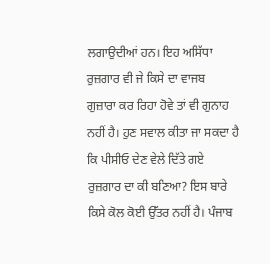ਲਗਾਉਦੀਆਂ ਹਨ। ਇਹ ਅਸਿੱਧਾ ਰੁਜ਼ਗਾਰ ਵੀ ਜੇ ਕਿਸੇ ਦਾ ਵਾਜਬ  ਗੁਜ਼ਾਰਾ ਕਰ ਰਿਹਾ ਹੋਵੇ ਤਾਂ ਵੀ ਗੁਨਾਹ ਨਹੀਂ ਹੈ। ਹੁਣ ਸਵਾਲ ਕੀਤਾ ਜਾ ਸਕਦਾ ਹੈ ਕਿ ਪੀਸੀਓ ਦੇਣ ਵੇਲੇ ਦਿੱਤੇ ਗਏ ਰੁਜ਼ਗਾਰ ਦਾ ਕੀ ਬਣਿਆ? ਇਸ ਬਾਰੇ ਕਿਸੇ ਕੋਲ ਕੋਈ ਉੱਤਰ ਨਹੀਂ ਹੈ। ਪੰਜਾਬ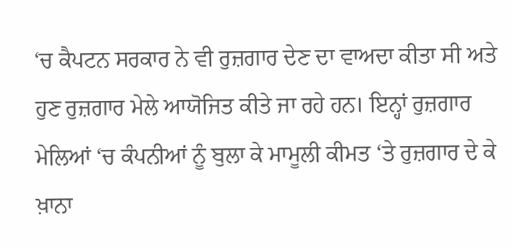‘ਚ ਕੈਪਟਨ ਸਰਕਾਰ ਨੇ ਵੀ ਰੁਜ਼ਗਾਰ ਦੇਣ ਦਾ ਵਾਅਦਾ ਕੀਤਾ ਸੀ ਅਤੇ ਹੁਣ ਰੁਜ਼ਗਾਰ ਮੇਲੇ ਆਯੋਜਿਤ ਕੀਤੇ ਜਾ ਰਹੇ ਹਨ। ਇਨ੍ਹਾਂ ਰੁਜ਼ਗਾਰ ਮੇਲਿਆਂ ‘ਚ ਕੰਪਨੀਆਂ ਨੂੰ ਬੁਲਾ ਕੇ ਮਾਮੂਲੀ ਕੀਮਤ ‘ਤੇ ਰੁਜ਼ਗਾਰ ਦੇ ਕੇ ਖ਼ਾਨਾ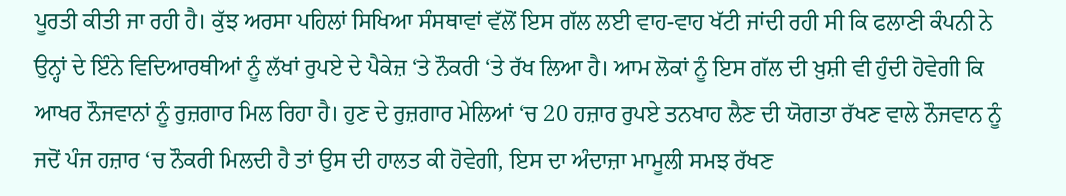ਪੂਰਤੀ ਕੀਤੀ ਜਾ ਰਹੀ ਹੈ। ਕੁੱਝ ਅਰਸਾ ਪਹਿਲਾਂ ਸਿਖਿਆ ਸੰਸਥਾਵਾਂ ਵੱਲੋਂ ਇਸ ਗੱਲ ਲਈ ਵਾਹ-ਵਾਹ ਖੱਟੀ ਜਾਂਦੀ ਰਹੀ ਸੀ ਕਿ ਫਲਾਣੀ ਕੰਪਨੀ ਨੇ ਉਨ੍ਹਾਂ ਦੇ ਇੰਨੇ ਵਿਦਿਆਰਥੀਆਂ ਨੂੰ ਲੱਖਾਂ ਰੁਪਏ ਦੇ ਪੈਕੇਜ਼ ‘ਤੇ ਨੌਕਰੀ ‘ਤੇ ਰੱਖ ਲਿਆ ਹੈ। ਆਮ ਲੋਕਾਂ ਨੂੰ ਇਸ ਗੱਲ ਦੀ ਖ਼ੁਸ਼ੀ ਵੀ ਹੁੰਦੀ ਹੋਵੇਗੀ ਕਿ ਆਖਰ ਨੌਜਵਾਨਾਂ ਨੂੰ ਰੁਜ਼ਗਾਰ ਮਿਲ ਰਿਹਾ ਹੈ। ਹੁਣ ਦੇ ਰੁਜ਼ਗਾਰ ਮੇਲਿਆਂ ‘ਚ 20 ਹਜ਼ਾਰ ਰੁਪਏ ਤਨਖਾਹ ਲੈਣ ਦੀ ਯੋਗਤਾ ਰੱਖਣ ਵਾਲੇ ਨੌਜਵਾਨ ਨੂੰ ਜਦੋਂ ਪੰਜ ਹਜ਼ਾਰ ‘ਚ ਨੌਕਰੀ ਮਿਲਦੀ ਹੈ ਤਾਂ ਉਸ ਦੀ ਹਾਲਤ ਕੀ ਹੋਵੇਗੀ, ਇਸ ਦਾ ਅੰਦਾਜ਼ਾ ਮਾਮੂਲੀ ਸਮਝ ਰੱਖਣ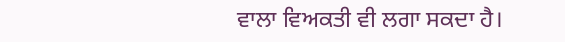ਵਾਲਾ ਵਿਅਕਤੀ ਵੀ ਲਗਾ ਸਕਦਾ ਹੈ।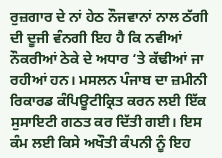ਰੁਜ਼ਗਾਰ ਦੇ ਨਾਂ ਹੇਠ ਨੌਜਵਾਨਾਂ ਨਾਲ ਠੱਗੀ ਦੀ ਦੂਜੀ ਵੰਨਗੀ ਇਹ ਹੈ ਕਿ ਨਵੀਆਂ ਨੌਕਰੀਆਂ ਠੇਕੇ ਦੇ ਅਧਾਰ ‘ਤੇ ਕੱਢੀਆਂ ਜਾ ਰਹੀਆਂ ਹਨ। ਮਸਲਨ ਪੰਜਾਬ ਦਾ ਜ਼ਮੀਨੀ ਰਿਕਾਰਡ ਕੰਪਿਊਟੀਕ੍ਰਿਤ ਕਰਨ ਲਈ ਇੱਕ ਸੁਸਾਇਟੀ ਗਠਤ ਕਰ ਦਿੱਤੀ ਗਈ। ਇਸ ਕੰਮ ਲਈ ਕਿਸੇ ਅਖੌਤੀ ਕੰਪਨੀ ਨੂੰ ਇਹ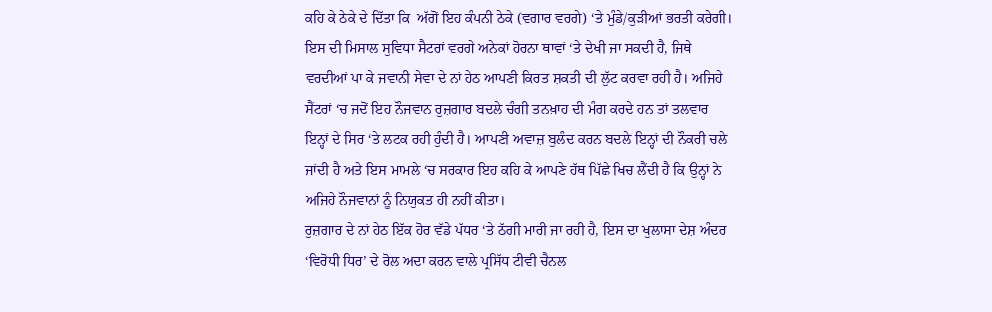ਕਹਿ ਕੇ ਠੇਕੇ ਦੇ ਦਿੱਤਾ ਕਿ  ਅੱਗੋਂ ਇਹ ਕੰਪਨੀ ਠੇਕੇ (ਵਗਾਰ ਵਰਗੇ) ‘ਤੇ ਮੁੰਡੇ/ਕੁੜੀਆਂ ਭਰਤੀ ਕਰੇਗੀ। ਇਸ ਦੀ ਮਿਸਾਲ ਸੁਵਿਧਾ ਸੈਟਰਾਂ ਵਰਗੇ ਅਨੇਕਾਂ ਹੋਰਨਾ ਥਾਵਾਂ ‘ਤੇ ਦੇਖੀ ਜਾ ਸਕਦੀ ਹੈ, ਜਿਥੇ ਵਰਦੀਆਂ ਪਾ ਕੇ ਜਵਾਨੀ ਸੇਵਾ ਦੇ ਨਾਂ ਹੇਠ ਆਪਣੀ ਕਿਰਤ ਸ਼ਕਤੀ ਦੀ ਲੁੱਟ ਕਰਵਾ ਰਹੀ ਹੈ। ਅਜਿਹੇ ਸੈਂਟਰਾਂ ‘ਚ ਜਦੋਂ ਇਹ ਨੌਜਵਾਨ ਰੁਜ਼ਗਾਰ ਬਦਲੇ ਚੰਗੀ ਤਨਖ਼ਾਹ ਦੀ ਮੰਗ ਕਰਦੇ ਹਨ ਤਾਂ ਤਲਵਾਰ ਇਨ੍ਹਾਂ ਦੇ ਸਿਰ ‘ਤੇ ਲਟਕ ਰਹੀ ਹੁੰਦੀ ਹੈ। ਆਪਣੀ ਅਵਾਜ਼ ਬੁਲੰਦ ਕਰਨ ਬਦਲੇ ਇਨ੍ਹਾਂ ਦੀ ਨੌਕਰੀ ਚਲੇ ਜਾਂਦੀ ਹੈ ਅਤੇ ਇਸ ਮਾਮਲੇ ‘ਚ ਸਰਕਾਰ ਇਹ ਕਹਿ ਕੇ ਆਪਣੇ ਹੱਥ ਪਿੱਛੇ ਖਿਚ ਲੈਂਦੀ ਹੈ ਕਿ ਉਨ੍ਹਾਂ ਨੇ ਅਜਿਹੇ ਨੌਜਵਾਨਾਂ ਨੂੰ ਨਿਯੁਕਤ ਹੀ ਨਹੀਂ ਕੀਤਾ।
ਰੁਜ਼ਗਾਰ ਦੇ ਨਾਂ ਹੇਠ ਇੱਕ ਹੋਰ ਵੱਡੇ ਪੱਧਰ ‘ਤੇ ਠੱਗੀ ਮਾਰੀ ਜਾ ਰਹੀ ਹੈ, ਇਸ ਦਾ ਖੁਲਾਸਾ ਦੇਸ਼ ਅੰਦਰ ‘ਵਿਰੋਧੀ ਧਿਰ’ ਦੇ ਰੋਲ ਅਦਾ ਕਰਨ ਵਾਲੇ ਪ੍ਰਸਿੱਧ ਟੀਵੀ ਚੈਨਲ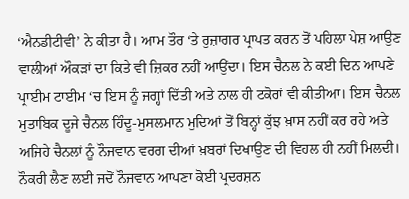‘ਐਨਡੀਟੀਵੀ’ ਨੇ ਕੀਤਾ ਹੈ। ਆਮ ਤੌਰ ‘ਤੇ ਰੁਜ਼ਾਗਰ ਪ੍ਰਾਪਤ ਕਰਨ ਤੋਂ ਪਹਿਲਾ ਪੇਸ਼ ਆਉਣ ਵਾਲੀਆਂ ਔਕੜਾਂ ਦਾ ਕਿਤੇ ਵੀ ਜ਼ਿਕਰ ਨਹੀਂ ਆਉਂਦਾ। ਇਸ ਚੈਨਲ ਨੇ ਕਈ ਦਿਨ ਆਪਣੇ ਪ੍ਰਾਈਮ ਟਾਈਮ ‘ਚ ਇਸ ਨੂੰ ਜਗ੍ਹਾਂ ਦਿੱਤੀ ਅਤੇ ਨਾਲ ਹੀ ਟਕੋਰਾਂ ਵੀ ਕੀਤੀਆ। ਇਸ ਚੈਨਲ ਮੁਤਾਬਿਕ ਦੂਜੇ ਚੈਨਲ ਹਿੰਦੂ-ਮੁਸਲਮਾਨ ਮੁਦਿਆਂ ਤੋਂ ਬਿਨ੍ਹਾਂ ਕੁੱਝ ਖ਼ਾਸ ਨਹੀਂ ਕਰ ਰਹੇ ਅਤੇ ਅਜਿਹੇ ਚੈਨਲਾਂ ਨੂੰ ਨੌਜਵਾਨ ਵਰਗ ਦੀਆਂ ਖ਼ਬਰਾਂ ਦਿਖਾਉਣ ਦੀ ਵਿਹਲ ਹੀ ਨਹੀਂ ਮਿਲਦੀ। ਨੌਕਰੀ ਲੈਣ ਲਈ ਜਦੋਂ ਨੌਜਵਾਨ ਆਪਣਾ ਕੋਈ ਪ੍ਰਦਰਸ਼ਨ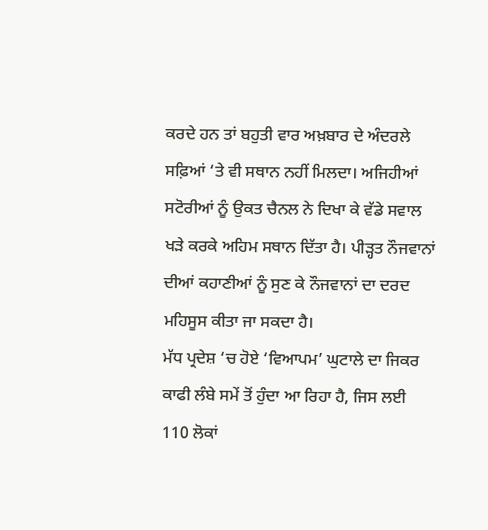ਕਰਦੇ ਹਨ ਤਾਂ ਬਹੁਤੀ ਵਾਰ ਅਖ਼ਬਾਰ ਦੇ ਅੰਦਰਲੇ ਸਫ਼ਿਆਂ ‘ਤੇ ਵੀ ਸਥਾਨ ਨਹੀਂ ਮਿਲਦਾ। ਅਜਿਹੀਆਂ ਸਟੋਰੀਆਂ ਨੂੰ ਉਕਤ ਚੈਨਲ ਨੇ ਦਿਖਾ ਕੇ ਵੱਡੇ ਸਵਾਲ ਖੜੇ ਕਰਕੇ ਅਹਿਮ ਸਥਾਨ ਦਿੱਤਾ ਹੈ। ਪੀੜ੍ਹਤ ਨੌਜਵਾਨਾਂ ਦੀਆਂ ਕਹਾਣੀਆਂ ਨੂੰ ਸੁਣ ਕੇ ਨੌਜਵਾਨਾਂ ਦਾ ਦਰਦ ਮਹਿਸੂਸ ਕੀਤਾ ਜਾ ਸਕਦਾ ਹੈ।
ਮੱਧ ਪ੍ਰਦੇਸ਼ ‘ਚ ਹੋਏ ‘ਵਿਆਪਮ’ ਘੁਟਾਲੇ ਦਾ ਜਿਕਰ ਕਾਫੀ ਲੰਬੇ ਸਮੇਂ ਤੋਂ ਹੁੰਦਾ ਆ ਰਿਹਾ ਹੈ, ਜਿਸ ਲਈ 110 ਲੋਕਾਂ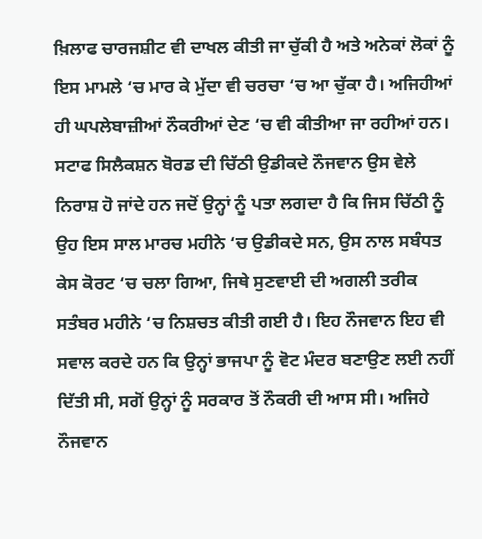ਖ਼ਿਲਾਫ ਚਾਰਜਸ਼ੀਟ ਵੀ ਦਾਖਲ ਕੀਤੀ ਜਾ ਚੁੱਕੀ ਹੈ ਅਤੇ ਅਨੇਕਾਂ ਲੋਕਾਂ ਨੂੰ ਇਸ ਮਾਮਲੇ ‘ਚ ਮਾਰ ਕੇ ਮੁੱਦਾ ਵੀ ਚਰਚਾ ‘ਚ ਆ ਚੁੱਕਾ ਹੈ। ਅਜਿਹੀਆਂ ਹੀ ਘਪਲੇਬਾਜ਼ੀਆਂ ਨੌਕਰੀਆਂ ਦੇਣ ‘ਚ ਵੀ ਕੀਤੀਆ ਜਾ ਰਹੀਆਂ ਹਨ। ਸਟਾਫ ਸਿਲੈਕਸ਼ਨ ਬੋਰਡ ਦੀ ਚਿੱਠੀ ਉਡੀਕਦੇ ਨੌਜਵਾਨ ਉਸ ਵੇਲੇ ਨਿਰਾਸ਼ ਹੋ ਜਾਂਦੇ ਹਨ ਜਦੋਂ ਉਨ੍ਹਾਂ ਨੂੰ ਪਤਾ ਲਗਦਾ ਹੈ ਕਿ ਜਿਸ ਚਿੱਠੀ ਨੂੰ ਉਹ ਇਸ ਸਾਲ ਮਾਰਚ ਮਹੀਨੇ ‘ਚ ਉਡੀਕਦੇ ਸਨ, ਉਸ ਨਾਲ ਸਬੰਧਤ ਕੇਸ ਕੋਰਟ ‘ਚ ਚਲਾ ਗਿਆ, ਜਿਥੇ ਸੁਣਵਾਈ ਦੀ ਅਗਲੀ ਤਰੀਕ ਸਤੰਬਰ ਮਹੀਨੇ ‘ਚ ਨਿਸ਼ਚਤ ਕੀਤੀ ਗਈ ਹੈ। ਇਹ ਨੌਜਵਾਨ ਇਹ ਵੀ ਸਵਾਲ ਕਰਦੇ ਹਨ ਕਿ ਉਨ੍ਹਾਂ ਭਾਜਪਾ ਨੂੰ ਵੋਟ ਮੰਦਰ ਬਣਾਉਣ ਲਈ ਨਹੀਂ ਦਿੱਤੀ ਸੀ, ਸਗੋਂ ਉਨ੍ਹਾਂ ਨੂੰ ਸਰਕਾਰ ਤੋਂ ਨੌਕਰੀ ਦੀ ਆਸ ਸੀ। ਅਜਿਹੇ ਨੌਜਵਾਨ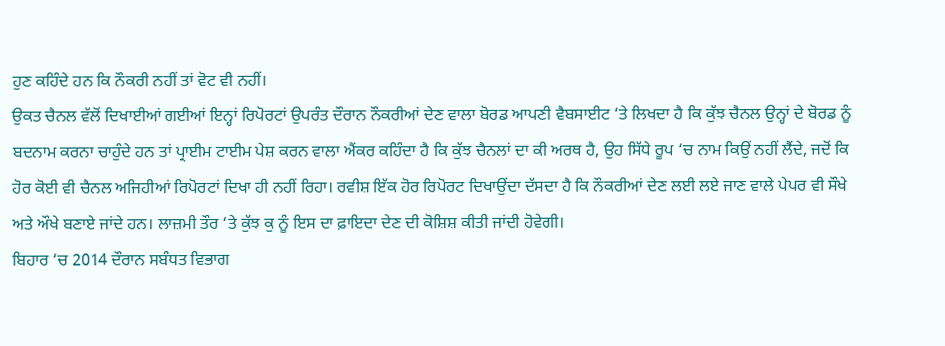ਹੁਣ ਕਹਿੰਦੇ ਹਨ ਕਿ ਨੌਕਰੀ ਨਹੀਂ ਤਾਂ ਵੋਟ ਵੀ ਨਹੀਂ।
ਉਕਤ ਚੈਨਲ ਵੱਲੋਂ ਦਿਖਾਈਆਂ ਗਈਆਂ ਇਨ੍ਹਾਂ ਰਿਪੋਰਟਾਂ ਉਪਰੰਤ ਦੌਰਾਨ ਨੌਕਰੀਆਂ ਦੇਣ ਵਾਲਾ ਬੋਰਡ ਆਪਣੀ ਵੈਬਸਾਈਟ ‘ਤੇ ਲਿਖਦਾ ਹੈ ਕਿ ਕੁੱਝ ਚੈਨਲ ਉਨ੍ਹਾਂ ਦੇ ਬੋਰਡ ਨੂੰ ਬਦਨਾਮ ਕਰਨਾ ਚਾਹੁੰਦੇ ਹਨ ਤਾਂ ਪ੍ਰਾਈਮ ਟਾਈਮ ਪੇਸ਼ ਕਰਨ ਵਾਲਾ ਐਂਕਰ ਕਹਿੰਦਾ ਹੈ ਕਿ ਕੁੱਝ ਚੈਨਲਾਂ ਦਾ ਕੀ ਅਰਥ ਹੈ, ਉਹ ਸਿੱਧੇ ਰੂਪ ‘ਚ ਨਾਮ ਕਿਉਂ ਨਹੀਂ ਲੈਂਦੇ, ਜਦੋਂ ਕਿ ਹੋਰ ਕੋਈ ਵੀ ਚੈਨਲ ਅਜਿਹੀਆਂ ਰਿਪੋਰਟਾਂ ਦਿਖਾ ਹੀ ਨਹੀਂ ਰਿਹਾ। ਰਵੀਸ਼ ਇੱਕ ਹੋਰ ਰਿਪੋਰਟ ਦਿਖਾਉਂਦਾ ਦੱਸਦਾ ਹੈ ਕਿ ਨੌਕਰੀਆਂ ਦੇਣ ਲਈ ਲਏ ਜਾਣ ਵਾਲੇ ਪੇਪਰ ਵੀ ਸੌਖੇ ਅਤੇ ਔਖੇ ਬਣਾਏ ਜਾਂਦੇ ਹਨ। ਲਾਜ਼ਮੀ ਤੌਰ ‘ਤੇ ਕੁੱਝ ਕੁ ਨੂੰ ਇਸ ਦਾ ਫ਼ਾਇਦਾ ਦੇਣ ਦੀ ਕੋਸ਼ਿਸ਼ ਕੀਤੀ ਜਾਂਦੀ ਹੋਵੇਗੀ।
ਬਿਹਾਰ ‘ਚ 2014 ਦੌਰਾਨ ਸਬੰਧਤ ਵਿਭਾਗ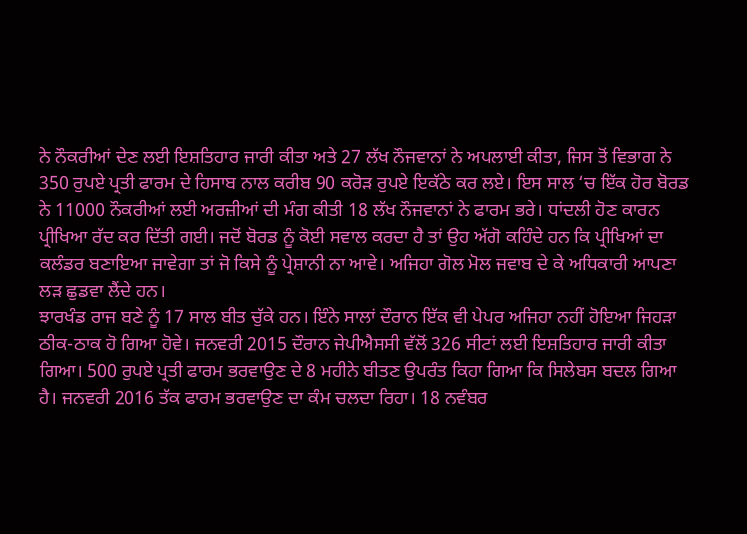ਨੇ ਨੌਕਰੀਆਂ ਦੇਣ ਲਈ ਇਸ਼ਤਿਹਾਰ ਜਾਰੀ ਕੀਤਾ ਅਤੇ 27 ਲੱਖ ਨੌਜਵਾਨਾਂ ਨੇ ਅਪਲਾਈ ਕੀਤਾ, ਜਿਸ ਤੋਂ ਵਿਭਾਗ ਨੇ 350 ਰੁਪਏ ਪ੍ਰਤੀ ਫਾਰਮ ਦੇ ਹਿਸਾਬ ਨਾਲ ਕਰੀਬ 90 ਕਰੋੜ ਰੁਪਏ ਇਕੱਠੇ ਕਰ ਲਏ। ਇਸ ਸਾਲ ‘ਚ ਇੱਕ ਹੋਰ ਬੋਰਡ ਨੇ 11000 ਨੌਕਰੀਆਂ ਲਈ ਅਰਜ਼ੀਆਂ ਦੀ ਮੰਗ ਕੀਤੀ 18 ਲੱਖ ਨੌਜਵਾਨਾਂ ਨੇ ਫਾਰਮ ਭਰੇ। ਧਾਂਦਲੀ ਹੋਣ ਕਾਰਨ ਪ੍ਰੀਖਿਆ ਰੱਦ ਕਰ ਦਿੱਤੀ ਗਈ। ਜਦੋਂ ਬੋਰਡ ਨੂੰ ਕੋਈ ਸਵਾਲ ਕਰਦਾ ਹੈ ਤਾਂ ਉਹ ਅੱਗੋ ਕਹਿੰਦੇ ਹਨ ਕਿ ਪ੍ਰੀਖਿਆਂ ਦਾ ਕਲੰਡਰ ਬਣਾਇਆ ਜਾਵੇਗਾ ਤਾਂ ਜੋ ਕਿਸੇ ਨੂੰ ਪ੍ਰੇਸ਼ਾਨੀ ਨਾ ਆਵੇ। ਅਜਿਹਾ ਗੋਲ ਮੋਲ ਜਵਾਬ ਦੇ ਕੇ ਅਧਿਕਾਰੀ ਆਪਣਾ ਲੜ ਛੁਡਵਾ ਲੈਂਦੇ ਹਨ।
ਝਾਰਖੰਡ ਰਾਜ ਬਣੇ ਨੂੰ 17 ਸਾਲ ਬੀਤ ਚੁੱਕੇ ਹਨ। ਇੰਨੇ ਸਾਲਾਂ ਦੌਰਾਨ ਇੱਕ ਵੀ ਪੇਪਰ ਅਜਿਹਾ ਨਹੀਂ ਹੋਇਆ ਜਿਹੜਾ ਠੀਕ-ਠਾਕ ਹੋ ਗਿਆ ਹੋਵੇ। ਜਨਵਰੀ 2015 ਦੌਰਾਨ ਜੇਪੀਐਸਸੀ ਵੱਲੋਂ 326 ਸੀਟਾਂ ਲਈ ਇਸ਼ਤਿਹਾਰ ਜਾਰੀ ਕੀਤਾ ਗਿਆ। 500 ਰੁਪਏ ਪ੍ਰਤੀ ਫਾਰਮ ਭਰਵਾਉਣ ਦੇ 8 ਮਹੀਨੇ ਬੀਤਣ ਉਪਰੰਤ ਕਿਹਾ ਗਿਆ ਕਿ ਸਿਲੇਬਸ ਬਦਲ ਗਿਆ ਹੈ। ਜਨਵਰੀ 2016 ਤੱਕ ਫਾਰਮ ਭਰਵਾਉਣ ਦਾ ਕੰਮ ਚਲਦਾ ਰਿਹਾ। 18 ਨਵੰਬਰ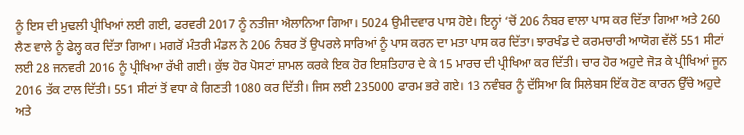ਨੂੰ ਇਸ ਦੀ ਮੁਢਲੀ ਪ੍ਰੀਖਿਆਂ ਲਈ ਗਈ, ਫਰਵਰੀ 2017 ਨੂੰ ਨਤੀਜਾ ਐਲਾਨਿਆ ਗਿਆ। 5024 ਉਮੀਦਵਾਰ ਪਾਸ ਹੋਏ। ਇਨ੍ਹਾਂ ‘ਚੋਂ 206 ਨੰਬਰ ਵਾਲਾ ਪਾਸ ਕਰ ਦਿੱਤਾ ਗਿਆ ਅਤੇ 260 ਲੈਣ ਵਾਲੇ ਨੂੰ ਫੇਲ੍ਹ ਕਰ ਦਿੱਤਾ ਗਿਆ। ਮਗਰੋਂ ਮੰਤਰੀ ਮੰਡਲ ਨੇ 206 ਨੰਬਰ ਤੋਂ ਉਪਰਲੇ ਸਾਰਿਆਂ ਨੂੰ ਪਾਸ ਕਰਨ ਦਾ ਮਤਾ ਪਾਸ ਕਰ ਦਿੱਤਾ। ਝਾਰਖੰਡ ਦੇ ਕਰਮਚਾਰੀ ਆਯੋਗ ਵੱਲੋਂ 551 ਸੀਟਾਂ ਲਈ 28 ਜਨਵਰੀ 2016 ਨੂੰ ਪ੍ਰੀਖਿਆ ਰੱਖੀ ਗਈ। ਕੁੱਝ ਹੋਰ ਪੋਸਟਾਂ ਸ਼ਾਮਲ ਕਰਕੇ ਇਕ ਹੋਰ ਇਸ਼ਤਿਹਾਰ ਦੇ ਕੇ 15 ਮਾਰਚ ਦੀ ਪ੍ਰੀਖਿਆ ਕਰ ਦਿੱਤੀ। ਚਾਰ ਹੋਰ ਅਹੁਦੇ ਜੋੜ ਕੇ ਪ੍ਰੀਖਿਆਂ ਜੂਨ 2016 ਤੱਕ ਟਾਲ ਦਿੱਤੀ। 551 ਸੀਟਾਂ ਤੋਂ ਵਧਾ ਕੇ ਗਿਣਤੀ 1080 ਕਰ ਦਿੱਤੀ। ਜਿਸ ਲਈ 235000 ਫਾਰਮ ਭਰੇ ਗਏ। 13 ਨਵੰਬਰ ਨੂੰ ਦੱਸਿਆ ਕਿ ਸਿਲੇਬਸ ਇੱਕ ਹੋਣ ਕਾਰਨ ਉੱਚੇ ਅਹੁਦੇ ਅਤੇ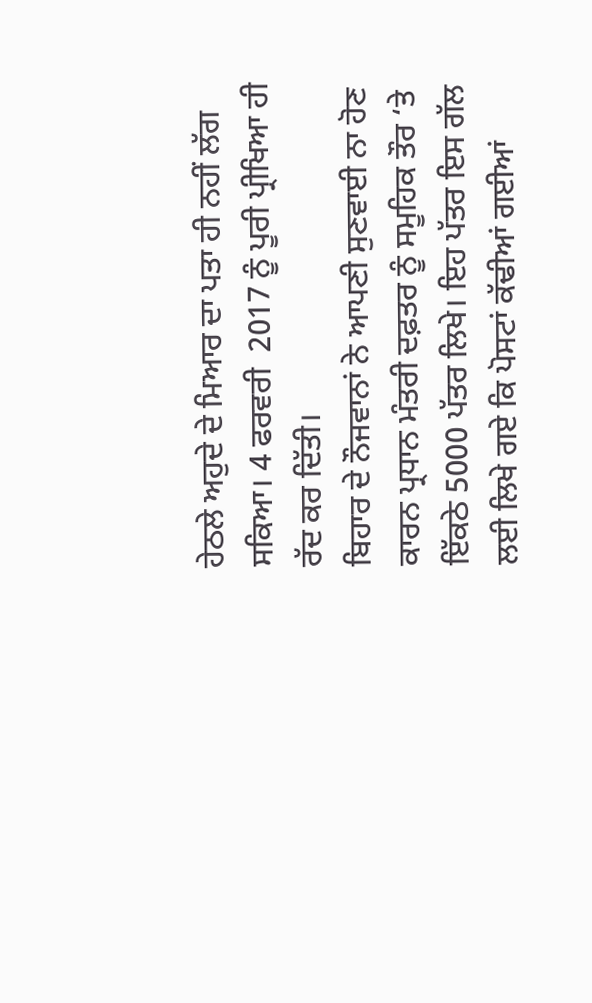ਹੇਠਲੇ ਅਹੁਦੇ ਦੇ ਮਿਆਰ ਦਾ ਪਤਾ ਹੀ ਨਹੀਂ ਲੱਗ ਸਕਿਆ। 4 ਫਰਵਰੀ  2017 ਨੂੰ ਪੂਰੀ ਪ੍ਰੀਖਿਆ ਹੀ ਰੱਦ ਕਰ ਦਿੱਤੀ।
ਬਿਹਾਰ ਦੇ ਨੌਜਵਾਨਾਂ ਨੇ ਆਪਣੀ ਸੁਣਵਾਈ ਨਾ ਹੋਣ ਕਾਰਨ ਪ੍ਰਧਾਨ ਮੰਤਰੀ ਦਫ਼ਤਰ ਨੂੰ ਸਮੂਹਿਕ ਤੌਰ ‘ਤੇ ਇੱਕਠੇ 5000 ਪੱਤਰ ਲਿਖੇ। ਇਹ ਪੱਤਰ ਇਸ ਗੱਲ ਲਈ ਲਿਖੇ ਗਏ ਕਿ ਪੋਸਟਾਂ ਕੱਢੀਆਂ ਗਈਆਂ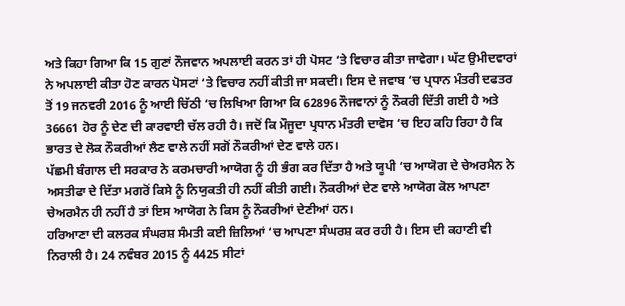ਅਤੇ ਕਿਹਾ ਗਿਆ ਕਿ 15 ਗੁਣਾਂ ਨੌਜਵਾਨ ਅਪਲਾਈ ਕਰਨ ਤਾਂ ਹੀ ਪੋਸਟ ‘ਤੇ ਵਿਚਾਰ ਕੀਤਾ ਜਾਵੇਗਾ। ਘੱਟ ਉਮੀਦਵਾਰਾਂ ਨੇ ਅਪਲਾਈ ਕੀਤਾ ਹੋਣ ਕਾਰਨ ਪੋਸਟਾਂ ‘ਤੇ ਵਿਚਾਰ ਨਹੀਂ ਕੀਤੀ ਜਾ ਸਕਦੀ। ਇਸ ਦੇ ਜਵਾਬ ‘ਚ ਪ੍ਰਧਾਨ ਮੰਤਰੀ ਦਫਤਰ ਤੋਂ 19 ਜਨਵਰੀ 2016 ਨੂੰ ਆਈ ਚਿੱਠੀ ‘ਚ ਲਿਖਿਆ ਗਿਆ ਕਿ 62896 ਨੌਜਵਾਨਾਂ ਨੂੰ ਨੌਕਰੀ ਦਿੱਤੀ ਗਈ ਹੈ ਅਤੇ 36661 ਹੋਰ ਨੂੰ ਦੇਣ ਦੀ ਕਾਰਵਾਈ ਚੱਲ ਰਹੀ ਹੈ। ਜਦੋਂ ਕਿ ਮੌਜੂਦਾ ਪ੍ਰਧਾਨ ਮੰਤਰੀ ਦਾਵੋਸ ‘ਚ ਇਹ ਕਹਿ ਰਿਹਾ ਹੈ ਕਿ ਭਾਰਤ ਦੇ ਲੋਕ ਨੌਕਰੀਆਂ ਲੈਣ ਵਾਲੇ ਨਹੀਂ ਸਗੋਂ ਨੌਕਰੀਆਂ ਦੇਣ ਵਾਲੇ ਹਨ।
ਪੱਛਮੀ ਬੰਗਾਲ ਦੀ ਸਰਕਾਰ ਨੇ ਕਰਮਚਾਰੀ ਆਯੋਗ ਨੂੰ ਹੀ ਭੰਗ ਕਰ ਦਿੱਤਾ ਹੈ ਅਤੇ ਯੂਪੀ ‘ਚ ਆਯੋਗ ਦੇ ਚੇਅਰਮੈਨ ਨੇ ਅਸਤੀਫਾ ਦੇ ਦਿੱਤਾ ਮਗਰੋਂ ਕਿਸੇ ਨੂੰ ਨਿਯੁਕਤੀ ਹੀ ਨਹੀਂ ਕੀਤੀ ਗਈ। ਨੌਕਰੀਆਂ ਦੇਣ ਵਾਲੇ ਆਯੋਗ ਕੋਲ ਆਪਣਾ ਚੇਅਰਮੈਨ ਹੀ ਨਹੀਂ ਹੈ ਤਾਂ ਇਸ ਆਯੋਗ ਨੇ ਕਿਸ ਨੂੰ ਨੌਕਰੀਆਂ ਦੇਣੀਆਂ ਹਨ।
ਹਰਿਆਣਾ ਦੀ ਕਲਰਕ ਸੰਘਰਸ਼ ਸੰਮਤੀ ਕਈ ਜ਼ਿਲਿਆਂ ‘ਚ ਆਪਣਾ ਸੰਘਰਸ਼ ਕਰ ਰਹੀ ਹੈ। ਇਸ ਦੀ ਕਹਾਣੀ ਵੀ ਨਿਰਾਲੀ ਹੈ। 24 ਨਵੰਬਰ 2015 ਨੂੰ 4425 ਸੀਟਾਂ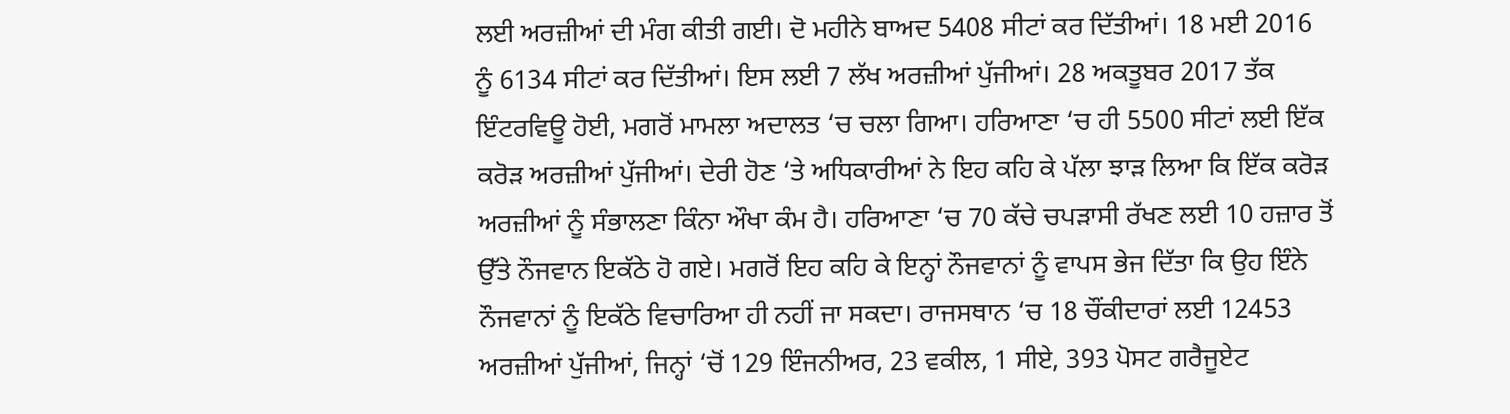ਲਈ ਅਰਜ਼ੀਆਂ ਦੀ ਮੰਗ ਕੀਤੀ ਗਈ। ਦੋ ਮਹੀਨੇ ਬਾਅਦ 5408 ਸੀਟਾਂ ਕਰ ਦਿੱਤੀਆਂ। 18 ਮਈ 2016 ਨੂੰ 6134 ਸੀਟਾਂ ਕਰ ਦਿੱਤੀਆਂ। ਇਸ ਲਈ 7 ਲੱਖ ਅਰਜ਼ੀਆਂ ਪੁੱਜੀਆਂ। 28 ਅਕਤੂਬਰ 2017 ਤੱਕ ਇੰਟਰਵਿਊ ਹੋਈ, ਮਗਰੋਂ ਮਾਮਲਾ ਅਦਾਲਤ ‘ਚ ਚਲਾ ਗਿਆ। ਹਰਿਆਣਾ ‘ਚ ਹੀ 5500 ਸੀਟਾਂ ਲਈ ਇੱਕ ਕਰੋੜ ਅਰਜ਼ੀਆਂ ਪੁੱਜੀਆਂ। ਦੇਰੀ ਹੋਣ ‘ਤੇ ਅਧਿਕਾਰੀਆਂ ਨੇ ਇਹ ਕਹਿ ਕੇ ਪੱਲਾ ਝਾੜ ਲਿਆ ਕਿ ਇੱਕ ਕਰੋੜ ਅਰਜ਼ੀਆਂ ਨੂੰ ਸੰਭਾਲਣਾ ਕਿੰਨਾ ਔਖਾ ਕੰਮ ਹੈ। ਹਰਿਆਣਾ ‘ਚ 70 ਕੱਚੇ ਚਪੜਾਸੀ ਰੱਖਣ ਲਈ 10 ਹਜ਼ਾਰ ਤੋਂ ਉੱਤੇ ਨੌਜਵਾਨ ਇਕੱਠੇ ਹੋ ਗਏ। ਮਗਰੋਂ ਇਹ ਕਹਿ ਕੇ ਇਨ੍ਹਾਂ ਨੌਜਵਾਨਾਂ ਨੂੰ ਵਾਪਸ ਭੇਜ ਦਿੱਤਾ ਕਿ ਉਹ ਇੰਨੇ ਨੌਜਵਾਨਾਂ ਨੂੰ ਇਕੱਠੇ ਵਿਚਾਰਿਆ ਹੀ ਨਹੀਂ ਜਾ ਸਕਦਾ। ਰਾਜਸਥਾਨ ‘ਚ 18 ਚੌਂਕੀਦਾਰਾਂ ਲਈ 12453 ਅਰਜ਼ੀਆਂ ਪੁੱਜੀਆਂ, ਜਿਨ੍ਹਾਂ ‘ਚੋਂ 129 ਇੰਜਨੀਅਰ, 23 ਵਕੀਲ, 1 ਸੀਏ, 393 ਪੋਸਟ ਗਰੈਜੂਏਟ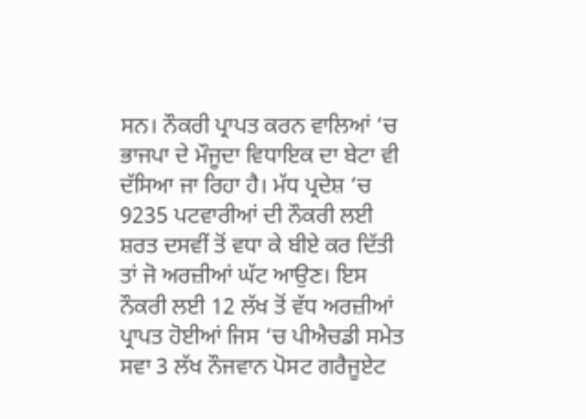ਸਨ। ਨੌਕਰੀ ਪ੍ਰਾਪਤ ਕਰਨ ਵਾਲਿਆਂ ‘ਚ ਭਾਜਪਾ ਦੇ ਮੌਜੂਦਾ ਵਿਧਾਇਕ ਦਾ ਬੇਟਾ ਵੀ ਦੱਸਿਆ ਜਾ ਰਿਹਾ ਹੈ। ਮੱਧ ਪ੍ਰਦੇਸ਼ ‘ਚ 9235 ਪਟਵਾਰੀਆਂ ਦੀ ਨੌਕਰੀ ਲਈ ਸ਼ਰਤ ਦਸਵੀਂ ਤੋਂ ਵਧਾ ਕੇ ਬੀਏ ਕਰ ਦਿੱਤੀ ਤਾਂ ਜੋ ਅਰਜ਼ੀਆਂ ਘੱਟ ਆਉਣ। ਇਸ ਨੌਕਰੀ ਲਈ 12 ਲੱਖ ਤੋਂ ਵੱਧ ਅਰਜ਼ੀਆਂ ਪ੍ਰਾਪਤ ਹੋਈਆਂ ਜਿਸ ‘ਚ ਪੀਐਚਡੀ ਸਮੇਤ ਸਵਾ 3 ਲੱਖ ਨੌਜਵਾਨ ਪੋਸਟ ਗਰੈਜੂਏਟ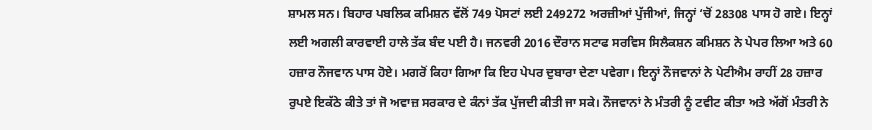ਸ਼ਾਮਲ ਸਨ। ਬਿਹਾਰ ਪਬਲਿਕ ਕਮਿਸ਼ਨ ਵੱਲੋਂ 749 ਪੋਸਟਾਂ ਲਈ 249272 ਅਰਜ਼ੀਆਂ ਪੁੱਜੀਆਂ, ਜਿਨ੍ਹਾਂ ‘ਚੋਂ 28308 ਪਾਸ ਹੋ ਗਏ। ਇਨ੍ਹਾਂ ਲਈ ਅਗਲੀ ਕਾਰਵਾਈ ਹਾਲੇ ਤੱਕ ਬੰਦ ਪਈ ਹੈ। ਜਨਵਰੀ 2016 ਦੌਰਾਨ ਸਟਾਫ ਸਰਵਿਸ ਸਿਲੈਕਸ਼ਨ ਕਮਿਸ਼ਨ ਨੇ ਪੇਪਰ ਲਿਆ ਅਤੇ 60 ਹਜ਼ਾਰ ਨੌਜਵਾਨ ਪਾਸ ਹੋਏ। ਮਗਰੋਂ ਕਿਹਾ ਗਿਆ ਕਿ ਇਹ ਪੇਪਰ ਦੁਬਾਰਾ ਦੇਣਾ ਪਵੇਗਾ। ਇਨ੍ਹਾਂ ਨੌਜਵਾਨਾਂ ਨੇ ਪੇਟੀਐਮ ਰਾਹੀਂ 28 ਹਜ਼ਾਰ ਰੁਪਏ ਇਕੱਠੇ ਕੀਤੇ ਤਾਂ ਜੋ ਅਵਾਜ਼ ਸਰਕਾਰ ਦੇ ਕੰਨਾਂ ਤੱਕ ਪੁੱਜਦੀ ਕੀਤੀ ਜਾ ਸਕੇ। ਨੌਜਵਾਨਾਂ ਨੇ ਮੰਤਰੀ ਨੂੰ ਟਵੀਟ ਕੀਤਾ ਅਤੇ ਅੱਗੋਂ ਮੰਤਰੀ ਨੇ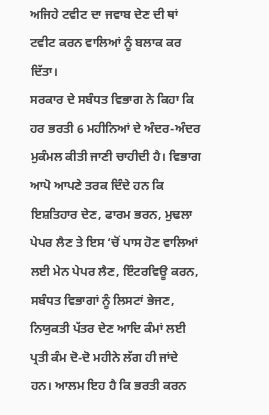ਅਜਿਹੇ ਟਵੀਟ ਦਾ ਜਵਾਬ ਦੇਣ ਦੀ ਥਾਂ ਟਵੀਟ ਕਰਨ ਵਾਲਿਆਂ ਨੂੰ ਬਲਾਕ ਕਰ ਦਿੱਤਾ।
ਸਰਕਾਰ ਦੇ ਸਬੰਧਤ ਵਿਭਾਗ ਨੇ ਕਿਹਾ ਕਿ ਹਰ ਭਰਤੀ 6 ਮਹੀਨਿਆਂ ਦੇ ਅੰਦਰ-ਅੰਦਰ ਮੁਕੰਮਲ ਕੀਤੀ ਜਾਣੀ ਚਾਹੀਦੀ ਹੈ। ਵਿਭਾਗ ਆਪੋ ਆਪਣੇ ਤਰਕ ਦਿੰਦੇ ਹਨ ਕਿ ਇਸ਼ਤਿਹਾਰ ਦੇਣ, ਫਾਰਮ ਭਰਨ, ਮੁਢਲਾ ਪੇਪਰ ਲੈਣ ਤੇ ਇਸ ‘ਚੋਂ ਪਾਸ ਹੋਣ ਵਾਲਿਆਂ ਲਈ ਮੇਨ ਪੇਪਰ ਲੈਣ, ਇੰਟਰਵਿਊ ਕਰਨ, ਸਬੰਧਤ ਵਿਭਾਗਾਂ ਨੂੰ ਲਿਸਟਾਂ ਭੇਜਣ, ਨਿਯੁਕਤੀ ਪੱਤਰ ਦੇਣ ਆਦਿ ਕੰਮਾਂ ਲਈ ਪ੍ਰਤੀ ਕੰਮ ਦੋ-ਦੋ ਮਹੀਨੇ ਲੱਗ ਹੀ ਜਾਂਦੇ ਹਨ। ਆਲਮ ਇਹ ਹੈ ਕਿ ਭਰਤੀ ਕਰਨ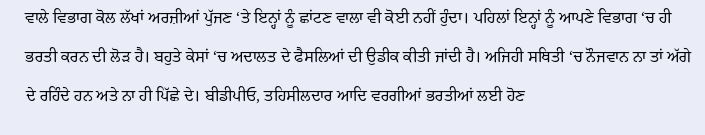ਵਾਲੇ ਵਿਭਾਗ ਕੋਲ ਲੱਖਾਂ ਅਰਜ਼ੀਆਂ ਪੁੱਜਣ ‘ਤੇ ਇਨ੍ਹਾਂ ਨੂੰ ਛਾਂਟਣ ਵਾਲਾ ਵੀ ਕੋਈ ਨਹੀਂ ਹੁੰਦਾ। ਪਹਿਲਾਂ ਇਨ੍ਹਾਂ ਨੂੰ ਆਪਣੇ ਵਿਭਾਗ ‘ਚ ਹੀ ਭਰਤੀ ਕਰਨ ਦੀ ਲੋੜ ਹੈ। ਬਹੁਤੇ ਕੇਸਾਂ ‘ਚ ਅਦਾਲਤ ਦੇ ਫੈਸਲਿਆਂ ਦੀ ਉਡੀਕ ਕੀਤੀ ਜਾਂਦੀ ਹੈ। ਅਜਿਹੀ ਸਥਿਤੀ ‘ਚ ਨੌਜਵਾਨ ਨਾ ਤਾਂ ਅੱਗੇ ਦੇ ਰਹਿੰਦੇ ਹਨ ਅਤੇ ਨਾ ਹੀ ਪਿੱਛੇ ਦੇ। ਬੀਡੀਪੀਓ, ਤਹਿਸੀਲਦਾਰ ਆਦਿ ਵਰਗੀਆਂ ਭਰਤੀਆਂ ਲਈ ਹੋਣ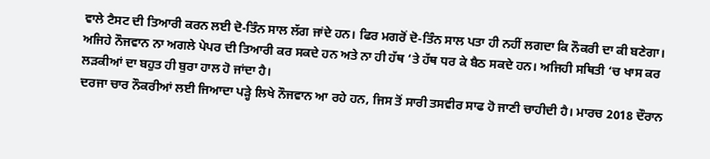ਵਾਲੇ ਟੈਸਟ ਦੀ ਤਿਆਰੀ ਕਰਨ ਲਈ ਦੋ-ਤਿੰਨ ਸਾਲ ਲੱਗ ਜਾਂਦੇ ਹਨ। ਫਿਰ ਮਗਰੋਂ ਦੋ-ਤਿੰਨ ਸਾਲ ਪਤਾ ਹੀ ਨਹੀਂ ਲਗਦਾ ਕਿ ਨੌਕਰੀ ਦਾ ਕੀ ਬਣੇਗਾ। ਅਜਿਹੇ ਨੌਜਵਾਨ ਨਾ ਅਗਲੇ ਪੇਪਰ ਦੀ ਤਿਆਰੀ ਕਰ ਸਕਦੇ ਹਨ ਅਤੇ ਨਾ ਹੀ ਹੱਥ ‘ਤੇ ਹੱਥ ਧਰ ਕੇ ਬੈਠ ਸਕਦੇ ਹਨ। ਅਜਿਹੀ ਸਥਿਤੀ ‘ਚ ਖਾਸ ਕਰ ਲੜਕੀਆਂ ਦਾ ਬਹੁਤ ਹੀ ਬੁਰਾ ਹਾਲ ਹੋ ਜਾਂਦਾ ਹੈ।
ਦਰਜਾ ਚਾਰ ਨੌਕਰੀਆਂ ਲਈ ਜਿਆਦਾ ਪੜ੍ਹੇ ਲਿਖੇ ਨੌਜਵਾਨ ਆ ਰਹੇ ਹਨ, ਜਿਸ ਤੋਂ ਸਾਰੀ ਤਸਵੀਰ ਸਾਫ ਹੋ ਜਾਣੀ ਚਾਹੀਦੀ ਹੈ। ਮਾਰਚ 2018 ਦੌਰਾਨ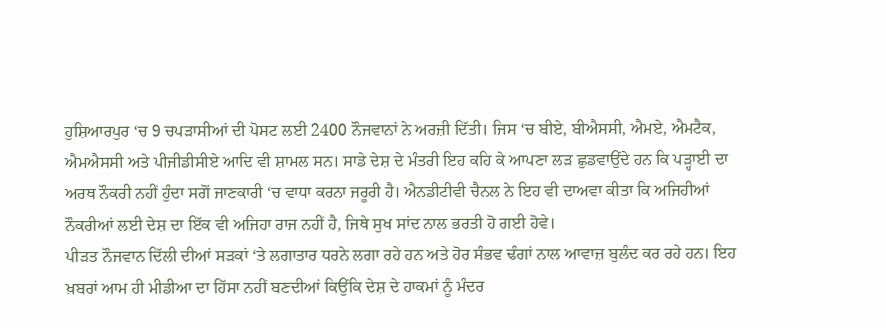ਹੁਸ਼ਿਆਰਪੁਰ ‘ਚ 9 ਚਪੜਾਸੀਆਂ ਦੀ ਪੋਸਟ ਲਈ 2400 ਨੌਜਵਾਨਾਂ ਨੇ ਅਰਜ਼ੀ ਦਿੱਤੀ। ਜਿਸ ‘ਚ ਬੀਏ, ਬੀਐਸਸੀ, ਐਮਏ, ਐਮਟੈਕ, ਐਮਐਸਸੀ ਅਤੇ ਪੀਜੀਡੀਸੀਏ ਆਦਿ ਵੀ ਸ਼ਾਮਲ ਸਨ। ਸਾਡੇ ਦੇਸ਼ ਦੇ ਮੰਤਰੀ ਇਹ ਕਹਿ ਕੇ ਆਪਣਾ ਲੜ ਛੁਡਵਾਉਂਦੇ ਹਨ ਕਿ ਪੜ੍ਹਾਈ ਦਾ ਅਰਥ ਨੌਕਰੀ ਨਹੀਂ ਹੁੰਦਾ ਸਗੋਂ ਜਾਣਕਾਰੀ ‘ਚ ਵਾਧਾ ਕਰਨਾ ਜਰੂਰੀ ਹੈ। ਐਨਡੀਟੀਵੀ ਚੈਨਲ ਨੇ ਇਹ ਵੀ ਦਾਅਵਾ ਕੀਤਾ ਕਿ ਅਜਿਹੀਆਂ ਨੌਕਰੀਆਂ ਲਈ ਦੇਸ਼ ਦਾ ਇੱਕ ਵੀ ਅਜਿਹਾ ਰਾਜ ਨਹੀਂ ਹੈ, ਜਿਥੇ ਸੁਖ ਸਾਂਦ ਨਾਲ ਭਰਤੀ ਹੋ ਗਈ ਹੋਵੇ।
ਪੀੜਤ ਨੌਜਵਾਨ ਦਿੱਲੀ ਦੀਆਂ ਸੜਕਾਂ ‘ਤੇ ਲਗਾਤਾਰ ਧਰਨੇ ਲਗਾ ਰਹੇ ਹਨ ਅਤੇ ਹੋਰ ਸੰਭਵ ਢੰਗਾਂ ਨਾਲ ਆਵਾਜ਼ ਬੁਲੰਦ ਕਰ ਰਹੇ ਹਨ। ਇਹ ਖ਼ਬਰਾਂ ਆਮ ਹੀ ਮੀਡੀਆ ਦਾ ਹਿੱਸਾ ਨਹੀਂ ਬਣਦੀਆਂ ਕਿਉਂਕਿ ਦੇਸ਼ ਦੇ ਹਾਕਮਾਂ ਨੂੰ ਮੰਦਰ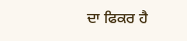ਦਾ ਫਿਕਰ ਹੈ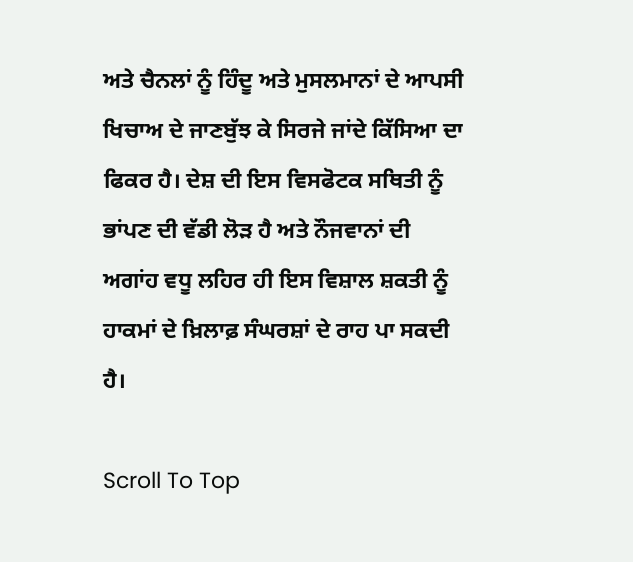ਅਤੇ ਚੈਨਲਾਂ ਨੂੰ ਹਿੰਦੂ ਅਤੇ ਮੁਸਲਮਾਨਾਂ ਦੇ ਆਪਸੀ ਖਿਚਾਅ ਦੇ ਜਾਣਬੁੱਝ ਕੇ ਸਿਰਜੇ ਜਾਂਦੇ ਕਿੱਸਿਆ ਦਾ ਫਿਕਰ ਹੈ। ਦੇਸ਼ ਦੀ ਇਸ ਵਿਸਫੋਟਕ ਸਥਿਤੀ ਨੂੰ ਭਾਂਪਣ ਦੀ ਵੱਡੀ ਲੋੜ ਹੈ ਅਤੇ ਨੌਜਵਾਨਾਂ ਦੀ ਅਗਾਂਹ ਵਧੂ ਲਹਿਰ ਹੀ ਇਸ ਵਿਸ਼ਾਲ ਸ਼ਕਤੀ ਨੂੰ ਹਾਕਮਾਂ ਦੇ ਖ਼ਿਲਾਫ਼ ਸੰਘਰਸ਼ਾਂ ਦੇ ਰਾਹ ਪਾ ਸਕਦੀ ਹੈ।

Scroll To Top